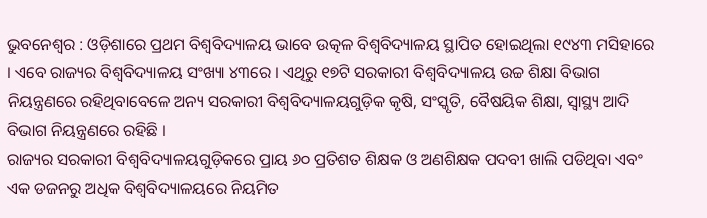ଭୁବନେଶ୍ୱର : ଓଡ଼ିଶାରେ ପ୍ରଥମ ବିଶ୍ୱବିଦ୍ୟାଳୟ ଭାବେ ଉତ୍କଳ ବିଶ୍ୱବିଦ୍ୟାଳୟ ସ୍ଥାପିତ ହୋଇଥିଲା ୧୯୪୩ ମସିହାରେ । ଏବେ ରାଜ୍ୟର ବିଶ୍ୱବିଦ୍ୟାଳୟ ସଂଖ୍ୟା ୪୩ରେ । ଏଥିରୁ ୧୭ଟି ସରକାରୀ ବିଶ୍ୱବିଦ୍ୟାଳୟ ଉଚ୍ଚ ଶିକ୍ଷା ବିଭାଗ ନିୟନ୍ତ୍ରଣରେ ରହିଥିବାବେଳେ ଅନ୍ୟ ସରକାରୀ ବିଶ୍ୱବିଦ୍ୟାଳୟଗୁଡ଼ିକ କୃଷି, ସଂସ୍କୃତି, ବୈଷୟିକ ଶିକ୍ଷା, ସ୍ୱାସ୍ଥ୍ୟ ଆଦି ବିଭାଗ ନିୟନ୍ତ୍ରଣରେ ରହିଛି ।
ରାଜ୍ୟର ସରକାରୀ ବିଶ୍ୱବିଦ୍ୟାଳୟଗୁଡ଼ିକରେ ପ୍ରାୟ ୬୦ ପ୍ରତିଶତ ଶିକ୍ଷକ ଓ ଅଣଶିକ୍ଷକ ପଦବୀ ଖାଲି ପଡିଥିବା ଏବଂ ଏକ ଡଜନରୁ ଅଧିକ ବିଶ୍ୱବିଦ୍ୟାଳୟରେ ନିୟମିତ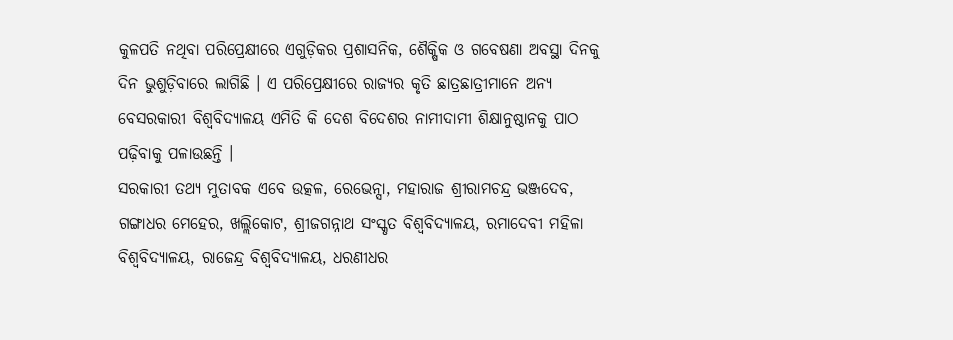କୁଳପତି ନଥିବା ପରିପ୍ରେକ୍ଷୀରେ ଏଗୁଡ଼ିକର ପ୍ରଶାସନିକ, ଶୈକ୍ଷିକ ଓ ଗବେଷଣା ଅବସ୍ଥା ଦିନକୁ ଦିନ ଭୁଶୁଡ଼ିବାରେ ଲାଗିଛି । ଏ ପରିପ୍ରେକ୍ଷୀରେ ରାଜ୍ୟର କୃତି ଛାତ୍ରଛାତ୍ରୀମାନେ ଅନ୍ୟ ବେସରକାରୀ ବିଶ୍ୱବିଦ୍ୟାଳୟ ଏମିତି କି ଦେଶ ବିଦେଶର ନାମୀଦାମୀ ଶିକ୍ଷାନୁଷ୍ଠାନକୁ ପାଠ ପଢ଼ିବାକୁ ପଳାଉଛନ୍ତି ।
ସରକାରୀ ତଥ୍ୟ ମୁତାବକ ଏବେ ଉତ୍କଳ, ରେଭେନ୍ସା, ମହାରାଜ ଶ୍ରୀରାମଚନ୍ଦ୍ର ଭଞ୍ଜଦେବ, ଗଙ୍ଗାଧର ମେହେର, ଖଲ୍ଲିକୋଟ, ଶ୍ରୀଜଗନ୍ନାଥ ସଂସ୍କୃତ ବିଶ୍ୱବିଦ୍ୟାଳୟ, ରମାଦେବୀ ମହିଳା ବିଶ୍ୱବିଦ୍ୟାଳୟ, ରାଜେନ୍ଦ୍ର ବିଶ୍ୱବିଦ୍ୟାଳୟ, ଧରଣୀଧର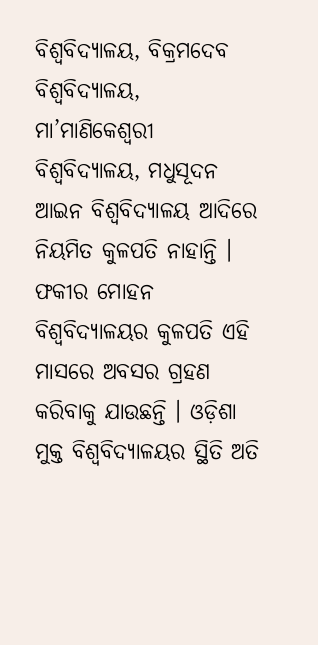ବିଶ୍ୱବିଦ୍ୟାଳୟ, ବିକ୍ରମଦେବ ବିଶ୍ୱବିଦ୍ୟାଳୟ, ମା’ମାଣିକେଶ୍ୱରୀ ବିଶ୍ୱବିଦ୍ୟାଳୟ, ମଧୁସୂଦନ ଆଇନ ବିଶ୍ୱବିଦ୍ୟାଳୟ ଆଦିରେ ନିୟମିତ କୁଳପତି ନାହାନ୍ତି । ଫକୀର ମୋହନ ବିଶ୍ୱବିଦ୍ୟାଳୟର କୁଳପତି ଏହି ମାସରେ ଅବସର ଗ୍ରହଣ କରିବାକୁ ଯାଉଛନ୍ତି । ଓଡ଼ିଶା ମୁକ୍ତ ବିଶ୍ୱବିଦ୍ୟାଳୟର ସ୍ଥିତି ଅତି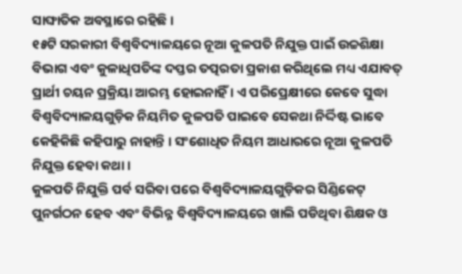ସାଙ୍ଘାତିକ ଅବସ୍ଥାରେ ରହିଛି ।
୧୫ଟି ସରକାରୀ ବିଶ୍ୱବିଦ୍ୟାଳୟରେ ନୂଆ କୁଳପତି ନିଯୁକ୍ତ ପାଇଁ ଉଚ୍ଚଶିକ୍ଷା ବିଭାଗ ଏବଂ କୁଳାଧିପତିଙ୍କ ଦପ୍ତର ତତ୍ପରତା ପ୍ରକାଶ କରିଥିଲେ ମଧ୍ୟ ଏଯାବତ୍ ପ୍ରାର୍ଥୀ ଚୟନ ପ୍ରକ୍ରିୟା ଆରମ୍ଭ ହୋଇନାହିଁ । ଏ ପରିପ୍ରେକ୍ଷୀରେ କେବେ ସୁଦ୍ଧା ବିଶ୍ୱବିଦ୍ୟାଳୟଗୁଡ଼ିକ ନିୟମିତ କୁଳପତି ପାଇବେ ସେକଥା ନିର୍ଦ୍ଦିଷ୍ଟ ଭାବେ କେହିକିଛି କହିପାରୁ ନାହାନ୍ତି । ସଂଶୋଧିତ ନିୟମ ଆଧାରରେ ନୂଆ କୁଳପତି ନିଯୁକ୍ତ ହେବା କଥା ।
କୁଳପତି ନିଯୁକ୍ତି ପର୍ବ ସରିବା ପରେ ବିଶ୍ୱବିଦ୍ୟାଳୟଗୁଡ଼ିକର ସିଣ୍ଡିକେଟ୍ ପୁନର୍ଗଠନ ହେବ ଏବଂ ବିଭିନ୍ନ ବିଶ୍ୱବିଦ୍ୟାଳୟରେ ଖାଲି ପଡିଥିବା ଶିକ୍ଷକ ଓ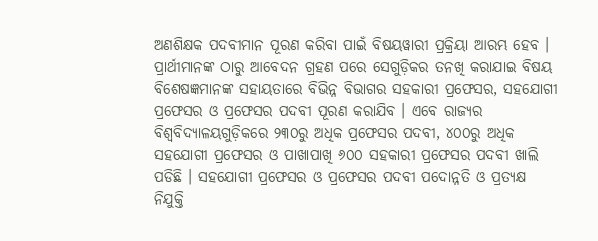ଅଣଶିକ୍ଷକ ପଦବୀମାନ ପୂରଣ କରିବା ପାଇଁ ବିଷୟୱାରୀ ପ୍ରକ୍ରିୟା ଆରମ୍ଭ ହେବ । ପ୍ରାର୍ଥୀମାନଙ୍କ ଠାରୁ ଆବେଦନ ଗ୍ରହଣ ପରେ ସେଗୁଡ଼ିକର ତନଖି କରାଯାଇ ବିଷୟ ବିଶେଷଜ୍ଞମାନଙ୍କ ସହାୟତାରେ ବିଭିନ୍ନ ବିଭାଗର ସହକାରୀ ପ୍ରଫେସର, ସହଯୋଗୀ ପ୍ରଫେସର ଓ ପ୍ରଫେସର ପଦବୀ ପୂରଣ କରାଯିବ । ଏବେ ରାଜ୍ୟର ବିଶ୍ୱବିଦ୍ୟାଳୟଗୁଡ଼ିକରେ ୨୩୦ରୁ ଅଧିକ ପ୍ରଫେସର ପଦବୀ, ୪୦୦ରୁ ଅଧିକ ସହଯୋଗୀ ପ୍ରଫେସର ଓ ପାଖାପାଖି ୬୦୦ ସହକାରୀ ପ୍ରଫେସର ପଦବୀ ଖାଲି ପଡିଛି । ସହଯୋଗୀ ପ୍ରଫେସର ଓ ପ୍ରଫେସର ପଦବୀ ପଦୋନ୍ନତି ଓ ପ୍ରତ୍ୟକ୍ଷ ନିଯୁକ୍ତି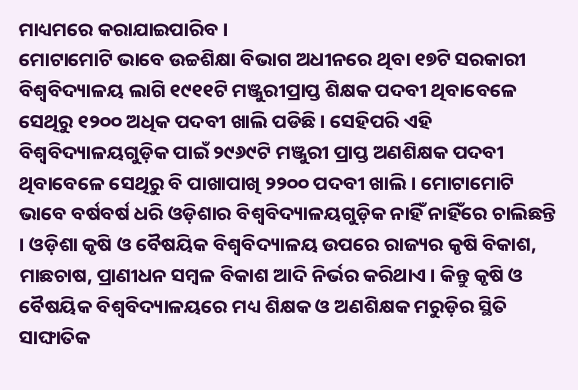ମାଧ୍ୟମରେ କରାଯାଇପାରିବ ।
ମୋଟାମୋଟି ଭାବେ ଉଚ୍ଚଶିକ୍ଷା ବିଭାଗ ଅଧୀନରେ ଥିବା ୧୭ଟି ସରକାରୀ ବିଶ୍ୱବିଦ୍ୟାଳୟ ଲାଗି ୧୯୧୧ଟି ମଞ୍ଜୁରୀପ୍ରାପ୍ତ ଶିକ୍ଷକ ପଦବୀ ଥିବାବେଳେ ସେଥିରୁ ୧୨୦୦ ଅଧିକ ପଦବୀ ଖାଲି ପଡିଛି । ସେହିପରି ଏହି ବିଶ୍ୱବିଦ୍ୟାଳୟଗୁଡ଼ିକ ପାଇଁ ୨୯୬୯ଟି ମଞ୍ଜୁରୀ ପ୍ରାପ୍ତ ଅଣଶିକ୍ଷକ ପଦବୀ ଥିବାବେଳେ ସେଥିରୁ ବି ପାଖାପାଖି ୨୨୦୦ ପଦବୀ ଖାଲି । ମୋଟାମୋଟି ଭାବେ ବର୍ଷବର୍ଷ ଧରି ଓଡ଼ିଶାର ବିଶ୍ୱବିଦ୍ୟାଳୟଗୁଡ଼ିକ ନାହିଁ ନାହିଁରେ ଚାଲିଛନ୍ତି । ଓଡ଼ିଶା କୃଷି ଓ ବୈଷୟିକ ବିଶ୍ୱବିଦ୍ୟାଳୟ ଉପରେ ରାଜ୍ୟର କୃଷି ବିକାଶ, ମାଛଚାଷ, ପ୍ରାଣୀଧନ ସମ୍ବଳ ବିକାଶ ଆଦି ନିର୍ଭର କରିଥାଏ । କିନ୍ତୁ କୃଷି ଓ ବୈଷୟିକ ବିଶ୍ୱବିଦ୍ୟାଳୟରେ ମଧ୍ୟ ଶିକ୍ଷକ ଓ ଅଣଶିକ୍ଷକ ମରୁଡ଼ିର ସ୍ଥିତି ସାଙ୍ଘାତିକ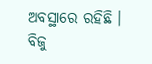ଅବସ୍ଥାରେ ରହିଛି । ବିଜୁ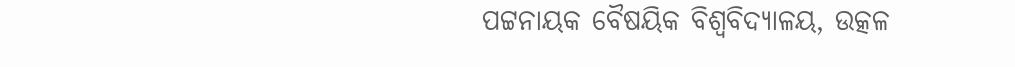ପଟ୍ଟନାୟକ ବୈଷୟିକ ବିଶ୍ୱବିଦ୍ୟାଳୟ, ଉତ୍କଳ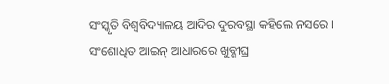ସଂସ୍କୃତି ବିଶ୍ୱବିଦ୍ୟାଳୟ ଆଦିର ଦୁରବସ୍ଥା କହିଲେ ନସରେ ।
ସଂଶୋଧିତ ଆଇନ୍ ଆଧାରରେ ଖୁବ୍ଶୀଘ୍ର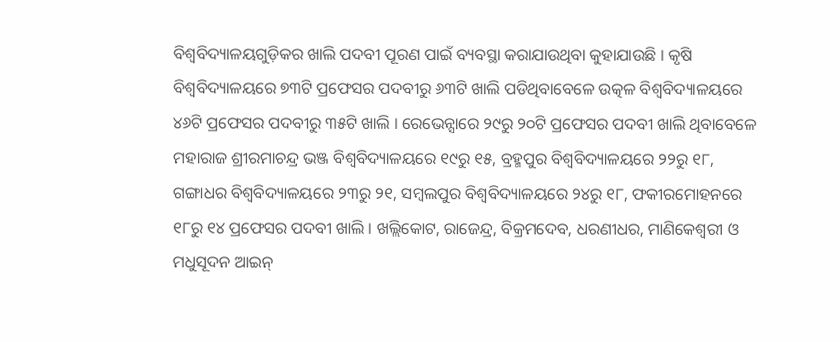ବିଶ୍ୱବିଦ୍ୟାଳୟଗୁଡ଼ିକର ଖାଲି ପଦବୀ ପୂରଣ ପାଇଁ ବ୍ୟବସ୍ଥା କରାଯାଉଥିବା କୁହାଯାଉଛି । କୃଷି ବିଶ୍ୱବିଦ୍ୟାଳୟରେ ୭୩ଟି ପ୍ରଫେସର ପଦବୀରୁ ୬୩ଟି ଖାଲି ପଡିଥିବାବେଳେ ଉତ୍କଳ ବିଶ୍ୱବିଦ୍ୟାଳୟରେ ୪୬ଟି ପ୍ରଫେସର ପଦବୀରୁ ୩୫ଟି ଖାଲି । ରେଭେନ୍ସାରେ ୨୯ରୁ ୨୦ଟି ପ୍ରଫେସର ପଦବୀ ଖାଲି ଥିବାବେଳେ ମହାରାଜ ଶ୍ରୀରମାଚନ୍ଦ୍ର ଭଞ୍ଜ ବିଶ୍ୱବିଦ୍ୟାଳୟରେ ୧୯ରୁ ୧୫, ବ୍ରହ୍ମପୁର ବିଶ୍ୱବିଦ୍ୟାଳୟରେ ୨୨ରୁ ୧୮, ଗଙ୍ଗାଧର ବିଶ୍ୱବିଦ୍ୟାଳୟରେ ୨୩ରୁ ୨୧, ସମ୍ବଲପୁର ବିଶ୍ୱବିଦ୍ୟାଳୟରେ ୨୪ରୁ ୧୮, ଫକୀରମୋହନରେ ୧୮ରୁ ୧୪ ପ୍ରଫେସର ପଦବୀ ଖାଲି । ଖଲ୍ଲିକୋଟ, ରାଜେନ୍ଦ୍ର, ବିକ୍ରମଦେବ, ଧରଣୀଧର, ମାଣିକେଶ୍ୱରୀ ଓ ମଧୁସୂଦନ ଆଇନ୍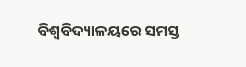ବିଶ୍ୱବିଦ୍ୟାଳୟରେ ସମସ୍ତ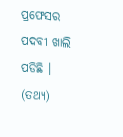ପ୍ରଫେସର ପଦବୀ ଖାଲି ପଡିଛି । (ତଥ୍ୟ)